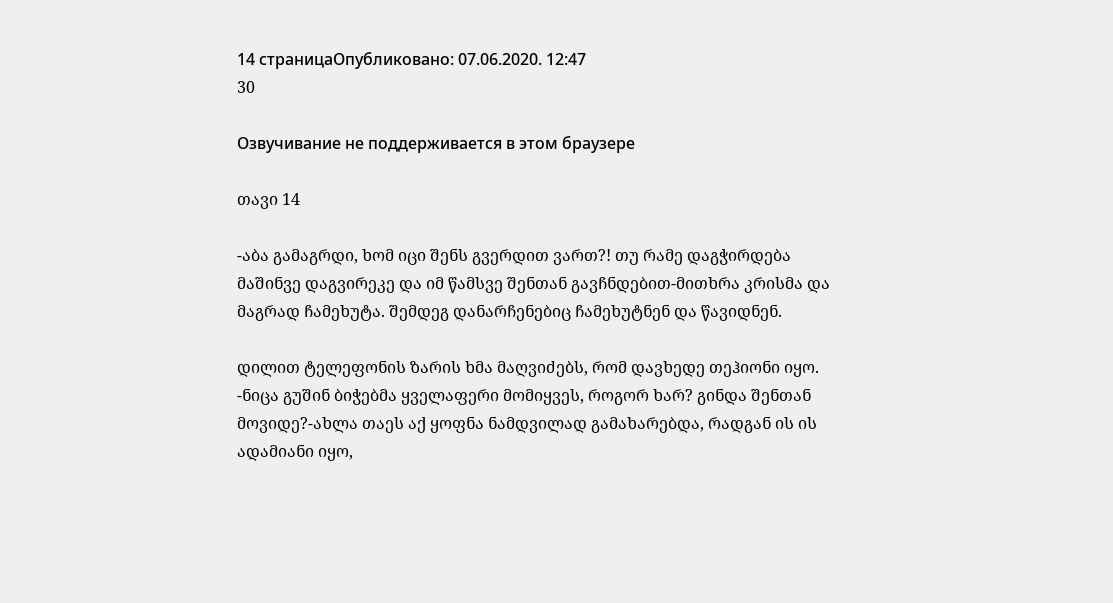14 страницаОпубликовано: 07.06.2020. 12:47
30

Озвучивание не поддерживается в этом браузере

თავი 14

-აბა გამაგრდი, ხომ იცი შენს გვერდით ვართ?! თუ რამე დაგჭირდება მაშინვე დაგვირეკე და იმ წამსვე შენთან გავჩნდებით-მითხრა კრისმა და მაგრად ჩამეხუტა. შემდეგ დანარჩენებიც ჩამეხუტნენ და წავიდნენ.

დილით ტელეფონის ზარის ხმა მაღვიძებს, რომ დავხედე თეჰიონი იყო.
-ნიცა გუშინ ბიჭებმა ყველაფერი მომიყვეს, როგორ ხარ? გინდა შენთან მოვიდე?-ახლა თაეს აქ ყოფნა ნამდვილად გამახარებდა, რადგან ის ის ადამიანი იყო,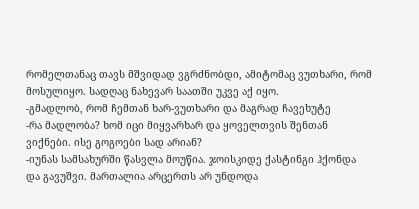რომელთანაც თავს მშვიდად ვგრძნობდი, ამიტომაც ვუთხარი, რომ მოსულიყო. სადღაც ნახევარ საათში უკვე აქ იყო.
-გმადლობ, რომ ჩემთან ხარ-ვუთხარი და მაგრად ჩავეხუტე
-რა მადლობა? ხომ იცი მიყვარხარ და ყოველთვის შენთან ვიქნები. ისე გოგოები სად არიან?
-იუნას სამსახურში წასვლა მოუწია. ჯოისკიდე ქასტინგი ჰქონდა და გავუშვი. მართალია არცერთს არ უნდოდა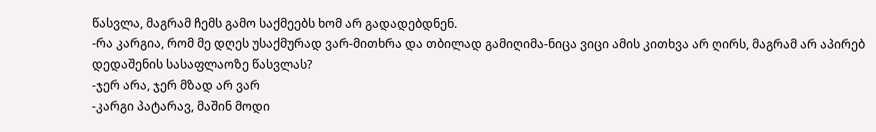წასვლა, მაგრამ ჩემს გამო საქმეებს ხომ არ გადადებდნენ.
-რა კარგია, რომ მე დღეს უსაქმურად ვარ-მითხრა და თბილად გამიღიმა-ნიცა ვიცი ამის კითხვა არ ღირს, მაგრამ არ აპირებ დედაშენის სასაფლაოზე წასვლას?
-ჯერ არა, ჯერ მზად არ ვარ
-კარგი პატარავ, მაშინ მოდი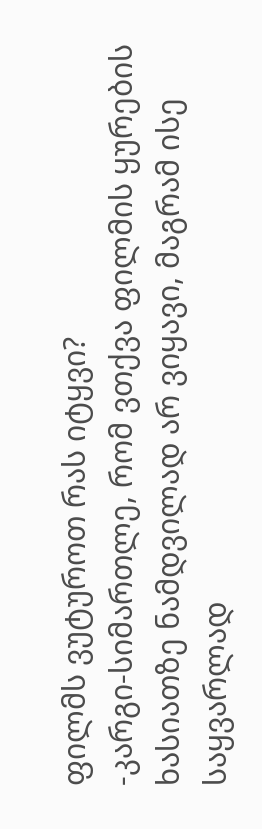ფილმს ვუტუროთ რას იტყვი?
-კარგი-სიმართლე, რომ ვთქვა ფილმის ყურების ხასიათზე ნამდვილად არ ვიყავი, მაგრამ ისე საყვარლად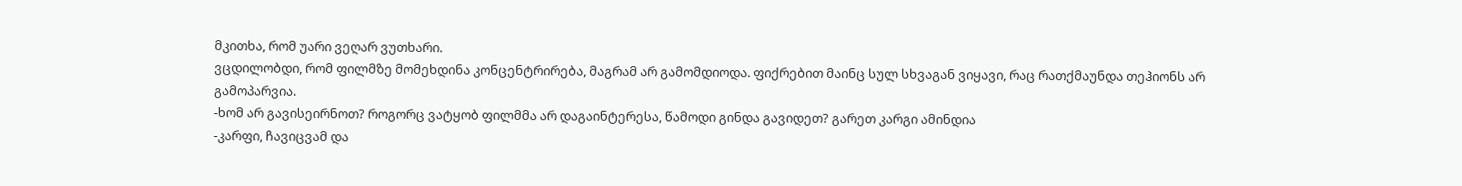მკითხა, რომ უარი ვეღარ ვუთხარი.
ვცდილობდი, რომ ფილმზე მომეხდინა კონცენტრირება, მაგრამ არ გამომდიოდა. ფიქრებით მაინც სულ სხვაგან ვიყავი, რაც რათქმაუნდა თეჰიონს არ გამოპარვია.
-ხომ არ გავისეირნოთ? როგორც ვატყობ ფილმმა არ დაგაინტერესა, წამოდი გინდა გავიდეთ? გარეთ კარგი ამინდია
-კარფი, ჩავიცვამ და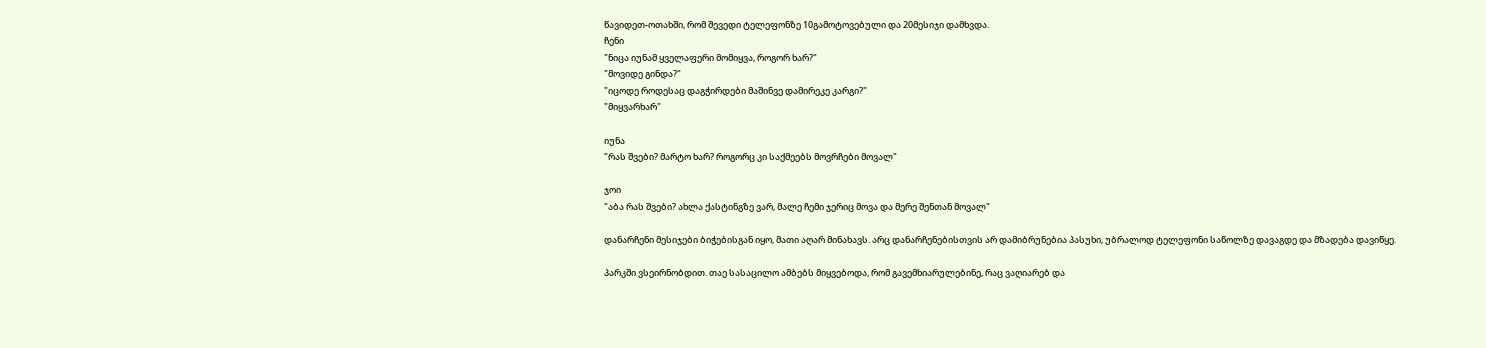წავიდეთ-ოთახში, რომ შევედი ტელეფონზე 10გამოტოვებული და 20მესიჯი დამხვდა.
ჩენი
"ნიცა იუნამ ყველაფერი მომიყვა, როგორ ხარ?"
"მოვიდე გინდა?"
"იცოდე როდესაც დაგჭირდები მაშინვე დამირეკე კარგი?"
"მიყვარხარ"

იუნა
"რას შვები? მარტო ხარ? როგორც კი საქმეებს მოვრჩები მოვალ"

ჯოი
"აბა რას შვები? ახლა ქასტინგზე ვარ, მალე ჩემი ჯერიც მოვა და მერე შენთან მოვალ"

დანარჩენი მესიჯები ბიჭებისგან იყო, მათი აღარ მინახავს. არც დანარჩენებისთვის არ დამიბრუნებია პასუხი, უბრალოდ ტელეფონი საწოლზე დავაგდე და მზადება დავიწყე.

პარკში ვსეირნობდით. თაე სასაცილო ამბებს მიყვებოდა, რომ გავემხიარულებინე, რაც ვაღიარებ და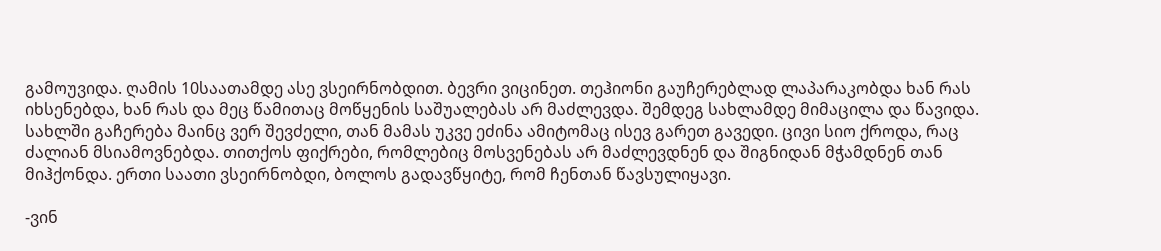გამოუვიდა. ღამის 10საათამდე ასე ვსეირნობდით. ბევრი ვიცინეთ. თეჰიონი გაუჩერებლად ლაპარაკობდა ხან რას იხსენებდა, ხან რას და მეც წამითაც მოწყენის საშუალებას არ მაძლევდა. შემდეგ სახლამდე მიმაცილა და წავიდა. სახლში გაჩერება მაინც ვერ შევძელი, თან მამას უკვე ეძინა ამიტომაც ისევ გარეთ გავედი. ცივი სიო ქროდა, რაც ძალიან მსიამოვნებდა. თითქოს ფიქრები, რომლებიც მოსვენებას არ მაძლევდნენ და შიგნიდან მჭამდნენ თან მიჰქონდა. ერთი საათი ვსეირნობდი, ბოლოს გადავწყიტე, რომ ჩენთან წავსულიყავი.

-ვინ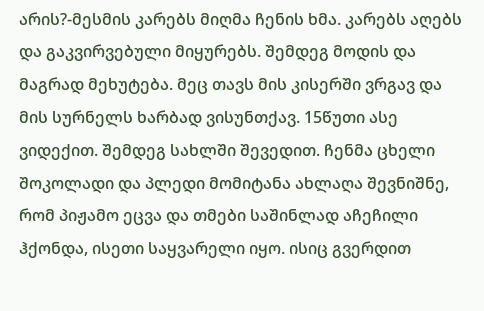არის?-მესმის კარებს მიღმა ჩენის ხმა. კარებს აღებს და გაკვირვებული მიყურებს. შემდეგ მოდის და მაგრად მეხუტება. მეც თავს მის კისერში ვრგავ და მის სურნელს ხარბად ვისუნთქავ. 15წუთი ასე ვიდექით. შემდეგ სახლში შევედით. ჩენმა ცხელი შოკოლადი და პლედი მომიტანა ახლაღა შევნიშნე, რომ პიჟამო ეცვა და თმები საშინლად აჩეჩილი ჰქონდა, ისეთი საყვარელი იყო. ისიც გვერდით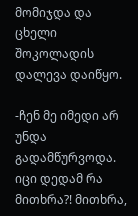მომიჯდა და ცხელი შოკოლადის დალევა დაიწყო.

-ჩენ მე იმედი არ უნდა გადამწურვოდა. იცი დედამ რა მითხრა?! მითხრა,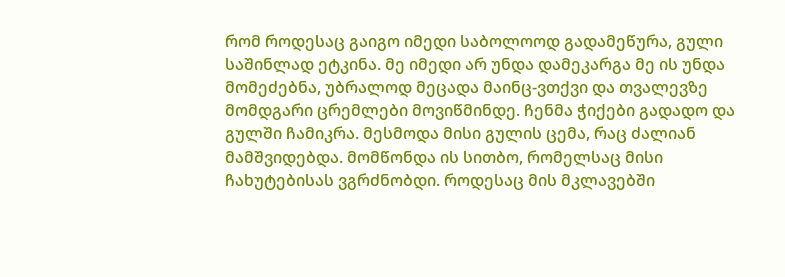რომ როდესაც გაიგო იმედი საბოლოოდ გადამეწურა, გული საშინლად ეტკინა. მე იმედი არ უნდა დამეკარგა მე ის უნდა მომეძებნა, უბრალოდ მეცადა მაინც-ვთქვი და თვალევზე მომდგარი ცრემლები მოვიწმინდე. ჩენმა ჭიქები გადადო და გულში ჩამიკრა. მესმოდა მისი გულის ცემა, რაც ძალიან მამშვიდებდა. მომწონდა ის სითბო, რომელსაც მისი ჩახუტებისას ვგრძნობდი. როდესაც მის მკლავებში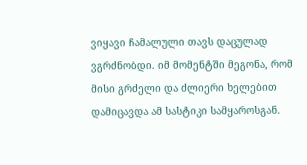ვიყავი ჩამალული თავს დაცულად ვგრძნობდი. იმ მომენტში მეგონა, რომ მისი გრძელი და ძლიერი ხელებით დამიცავდა ამ სასტიკი სამყაროსგან.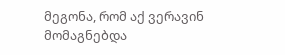მეგონა, რომ აქ ვერავინ მომაგნებდა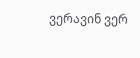ვერავინ ვერ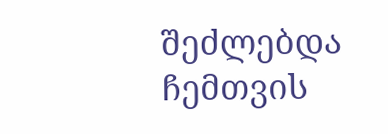შეძლებდა ჩემთვის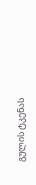გულის ტკენას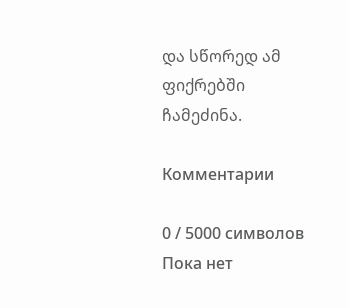და სწორედ ამ ფიქრებში ჩამეძინა.

Комментарии

0 / 5000 символов
Пока нет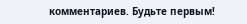комментариев. Будьте первым!